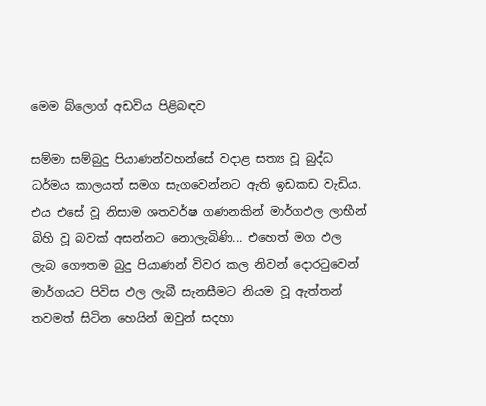මෙම බ්ලොග් අඩවිය පිළිබඳව

සම්මා සම්බුදු පියාණන්වහන්සේ වදාළ සත්‍ය වූ බුද්ධ ධර්මය කාලයත් සමග සැගවෙන්නට ඇති ඉඩකඩ වැඩිය. එය ‍එසේ වූ නිසාම ශතවර්ෂ ගණනකින් මාර්ගඵල ලාභීන් බිහි වූ බවක් අසන්නට නොලැබිණි... එහෙත් මග ඵල ලැබ ගෞතම බුදු පියාණන් විවර කල නිවන් දොරටුවෙන් මාර්ගයට පිවිස ඵල ලැබී සැනසීමට නියම වූ ඇත්තන් තවමත් සිටින හෙයින් ඔවුන් සදහා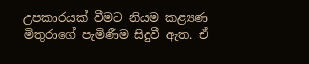උපකාරයක් වීමට නියම කළ්‍යණ මිතුරාගේ පැමිණීම සිදුවී ඇත. ඒ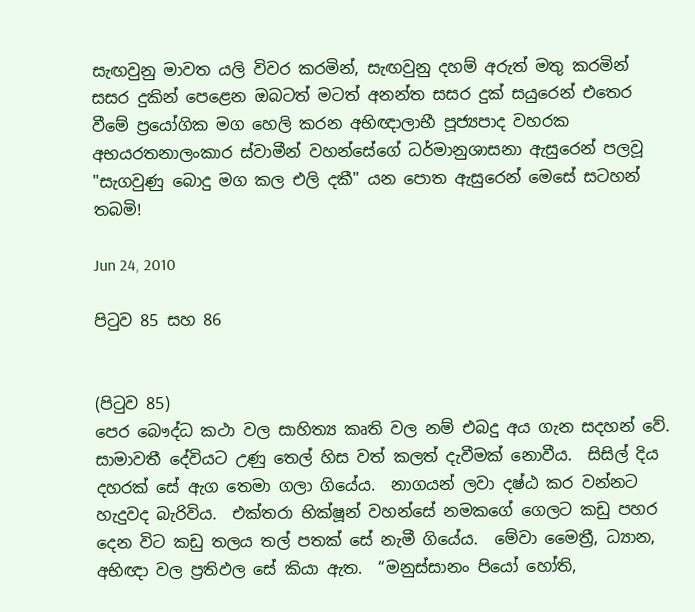සැඟවුනු මාවත යලි විවර කරමින්, සැඟවුනු දහම් අරුත් මතු කරමින් සසර දුකින් පෙළෙන ඔබටත් මටත් අනන්ත සසර දුක් සයුරෙන් එතෙර වීමේ ප්‍රයෝගික මග හෙලි කරන අභිඥාලාභී පූජ්‍යපාද වහරක අභයරතනාලංකාර ස්වාමීන් වහන්සේගේ ධර්මානුශාසනා ඇසුරෙන් පලවූ "සැගවුණු බොදු මග කල එලි දකී" යන පොත ඇසුරෙන් මෙසේ සටහන් තබමි!

Jun 24, 2010

පිටුව 85 සහ 86


(පිටුව 85)
පෙර බෞද්ධ කථා වල සාහිත්‍ය කෘති වල නම් එබදු අය ගැන සදහන් වේ.  සාමාවතී දේවියට උණු තෙල් හිස වත් කලත් දැවීමක් නොවීය.  සිසිල් දිය දහරක් සේ ඇග තෙමා ගලා ගියේය.  නාගයන් ලවා දෂ්ඨ කර වන්නට හැදුවද බැරිවිය.  එක්තරා භික්ෂූන් වහන්සේ නමකගේ ගෙලට කඩු පහර දෙන විට කඩු තලය තල් පතක් සේ නැමී ගියේය.  මේවා මෛත්‍රී, ධ්‍යාන, අභිඥා වල ප්‍රතිඵල සේ කියා ඇත.  “මනුස්සානං පියෝ හෝති,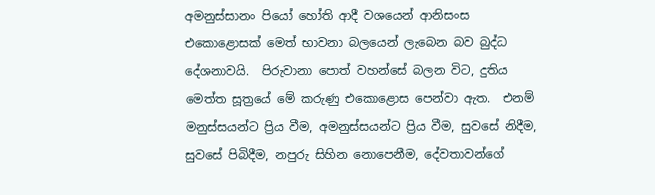අමනුස්සානං පියෝ හෝති ආදී වශයෙන් ආනිසංස එකොළොසක් මෙත් භාවනා බලයෙන් ලැබෙන බව බුද්ධ දේශනාවයි.  පිරුවානා පොත් වහන්සේ බලන විට, දුතිය මෙත්ත සූත්‍රයේ මේ කරුණු එකොළොස පෙන්වා ඇත.  එනම් මනුස්සයන්ට ප්‍රිය වීම, අමනුස්සයන්ට ප්‍රිය වීම, සුවසේ නිදීම, සුවසේ පිබිදීම, නපුරු සිහින නොපෙනීම, දේවතාවන්ගේ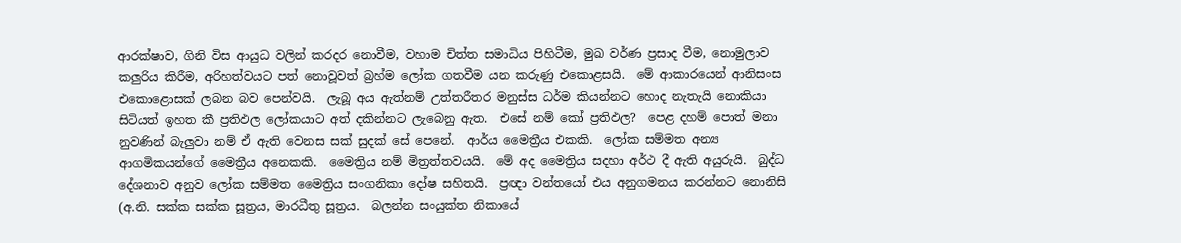ආරක්ෂාව, ගිනි විස ආයුධ වලින් කරදර නොවීම, වහාම චිත්ත සමාධිය පිහිටීම, මුඛ වර්ණ ප්‍රසාද වීම, නොමුලාව කලුරිය කිරීම, අරිහත්වයට පත් නොවූවත් බ්‍රහ්ම ලෝක ගතවීම යන කරුණු එ‍කොළසයි.  මේ ආකාරයෙන් ආනිසංස එකොළොසක් ලබන බව පෙන්වයි.  ලැබූ අය ඇත්නම් උත්තරීතර මනුස්ස ධර්ම කියන්නට හොද නැතැයි නොකියා සිටියත් ඉහත කී ප්‍රතිඵල ලෝකයාට අත් දකින්නට ලැබෙනු ඇත.  එසේ නම් කෝ ප්‍රතිඵල?  පෙළ දහම් පොත් මනා නුවණින් බැලුවා නම් ඒ ඇති වෙනස සක් සුදක් සේ පෙනේ.  ආර්ය මෛත්‍රීය එකකි.  ලෝක සම්මත අන්‍ය ආගමිකයන්ගේ මෛත්‍රීය අනෙකකි.  මෛත්‍රිය නම් මිත්‍රත්තවයයි.  මේ අද මෛත්‍රිය සදහා අර්ථ දී ඇති අයුරුයි.  බුද්ධ දේශනාව අනුව ලෝක සම්මත මෛත්‍රිය සංගනිකා දෝෂ සහිතයි.  ප්‍රඥා වන්තයෝ එය අනුගමනය කරන්නට නොනිසි (අ.නි. සක්ක සක්ක සූත්‍රය, මාරධීතු සූත්‍රය.  බලන්න සංයුක්ත නිකායේ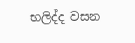භලිද්ද වසන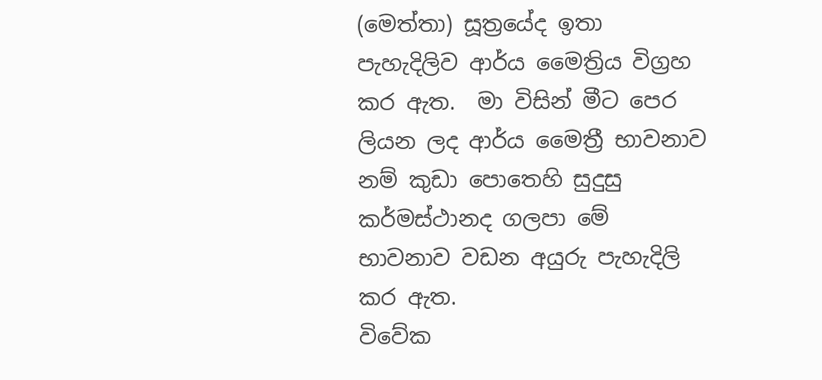(මෙත්තා) සූත්‍රයේද ඉතා පැහැදිලිව ආර්ය මෛත්‍රිය විග්‍රහ කර ඇත.  මා විසින් මීට පෙර ලියන ලද ආර්ය මෛත්‍රී භාවනාව  නම් කුඩා පොතෙහි සුදුසු කර්මස්ථානද ගලපා මේ භාවනාව වඩන අයුරු පැහැදිලි කර ඇත.
විවේක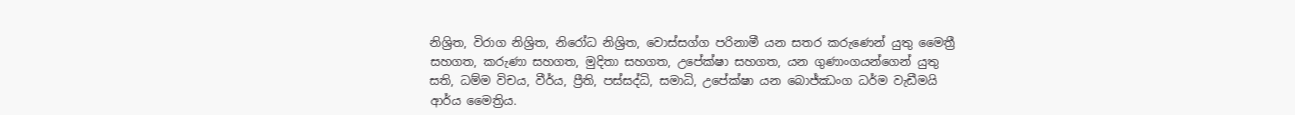නිශ්‍රිත, විරාග නිශ්‍රිත, නිරෝධ නිශ්‍රිත, වොස්සග්ග පරිනාමී යන සතර කරුණෙන් යුතු මෛත්‍රී සහගත, කරුණා සහගත, මුදිතා සහගත, උපේක්ෂා සහගත, යන ගුණාංගයන්ගෙන් යුතු සති, ධම්ම විචය, වීර්ය, ප්‍රීති, පස්සද්ධි, සමාධි, උපේක්ෂා යන බොජ්ඣංග ධර්ම වැඩීමයි ආර්ය මෛත්‍රිය.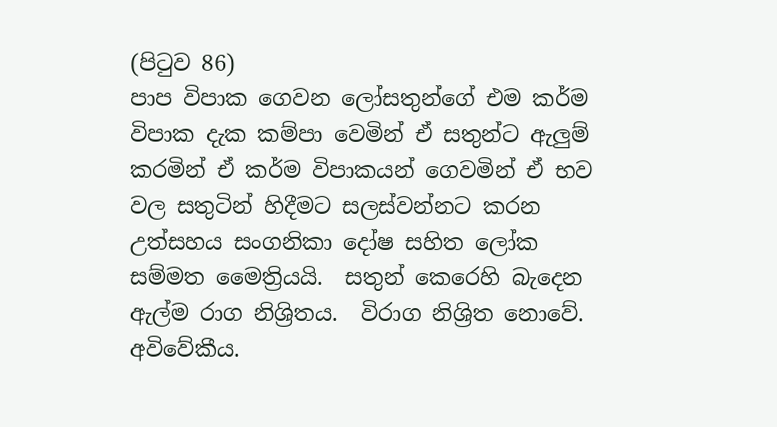(පිටුව 86)
පාප විපාක ගෙවන ලෝසතුන්ගේ එම කර්ම විපාක දැක කම්පා වෙමින් ඒ සතුන්ට ඇලුම් කරමින් ඒ කර්ම විපාකයන් ගෙවමින් ඒ භව වල සතුටින් හිදීමට සලස්වන්නට කරන උත්සහය සංගනිකා දෝෂ සහිත ලෝක සම්මත මෛත්‍රියයි.  සතුන් කෙරෙහි බැදෙන ඇල්ම රාග නිශ්‍රිතය.  විරාග නිශ්‍රිත නොවේ.  අවිවේකීය.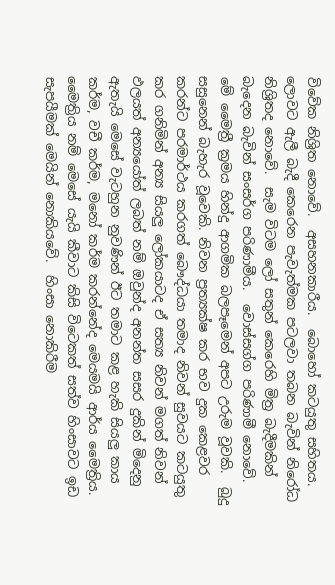විවේක නිශ්‍රිත නොවේ.  අසහනකාරීය.  බොහෝ කටයුතු සහිතය.  ලොවට ඇලී බැදී කෙරෙන පැවැත්මක පටලවා තබන බැවින් නිරෝධ නිශ්‍රිතද නොවේ.  සැම විටම ලෝ සතුන් කෙරෙහි මිත්‍ර බැදීමකින් බැදෙන බැවින් සංසර්ග පරිණාමීය.  වොස්සග්ග පරිණාමී නොවේ.  මේ මෛත්‍රී ක්‍රමය හින්දු ආගමික බලපෑමෙන් අපට උරුම වූවකි.  බුදු සසුනෙන් බැහැර වූවෙකි. නිවන ප්‍රත්‍යක්ෂ කර භව දුක කෙළවර කරන්ට පරමාර්ථය කරගත් බෞද්ධයා තමාද නිවන් සුවයට කටයුතු කර ගනිමින් අන්‍ය සියලු ලෝකයාටද ඒ සත්‍ය නිවන් මගත් නිවන් ඵලයත් අන්‍යයෝත් ලබත් නම් ඔවුන්ද අනන්ත සසර දුකින් මිදෙනු ඇතැයි මෙසේ වැටහුන නුවණින් ඊට තමාට කළ හැකි සියලු කාය කර්ම, වචී කර්ම, ම‍නෝ කර්ම කරන්නේද මෙයමයි ආර්ය මෛත්‍රිය.   මෛත්‍රිය නම් මෙසේ යැයි කීවාට කිසි විටෙකත් සත්ව හිංසාවට ඉඩ සැපයීමක් මෙයින් නොකියවේ.  හිංසා නොකිරීම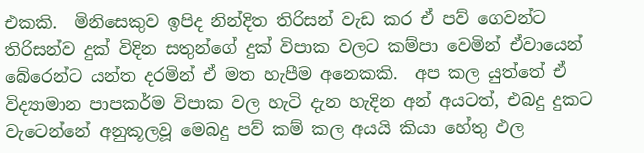එකකි.  මිනිසෙකුව ඉපිද නින්දිත තිරිසන් වැඩ කර ඒ පව් ගෙවන්ට තිරිසන්ව දුක් විදින සතුන්ගේ දුක් විපාක වලට කම්පා වෙමින් ඒවායෙන් බේරෙන්ට යන්ත දරමින් ඒ මත හැපීම අනෙකකි.  අප කල යුත්තේ ඒ විද්‍යාමාන පාපකර්ම විපාක වල හැටි දැන හැදින අන් අයටත්, එබදු දුකට වැටෙන්නේ අනුකූලවූ මෙබදු පව් කම් කල අයයි කියා හේතු ඵල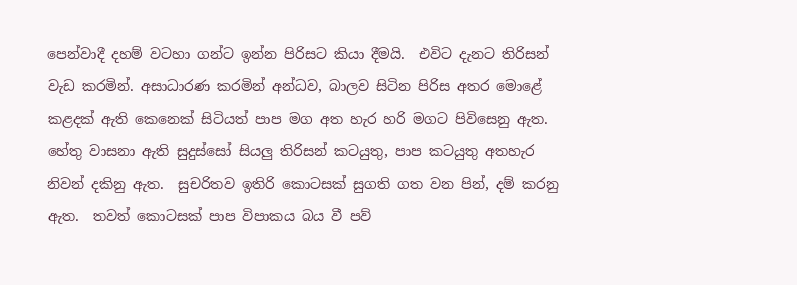පෙන්වාදී දහම් වටහා ගන්ට ඉන්න පිරිසට කියා දීමයි.  එවිට දැනට තිරිසන් වැඩ කරමින්. අසාධාරණ කරමින් අන්ධව, බාලව සිටින පිරිස අතර මොළේ කළදක් ඇති කෙනෙක් සිටියත් පාප මග අත හැර හරි මගට පිවිසෙනු ඇත.  හේතු වාසනා ඇති සුදුස්සෝ සියලු තිරිසන් කටයුතු, පාප කටයුතු අතහැර නිවන් දකිනු ඇත.  සුචරිතව ඉතිරි කොටසක් සුගති ගත වන පින්, දම් කරනු ඇත.  තවත් කොටසක් පාප විපාකය බය වී පව්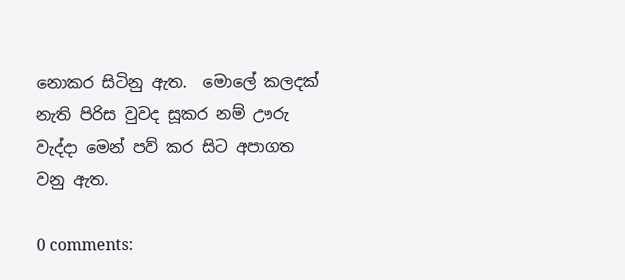නොකර සිටිනු ඇත.  මොලේ කලදක් නැති පිරිස වුවද සූකර නම් ඌරු වැද්දා මෙන් පව් කර සිට අපාගත වනු ඇත.

0 comments: